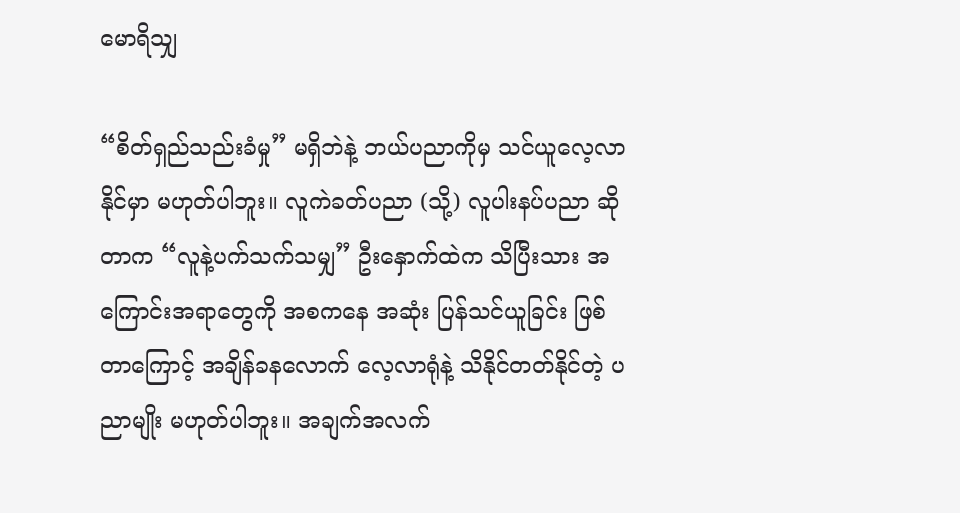မောရိသျှ

“စိတ်ရှည်သည်းခံမှု” မရှိဘဲနဲ့ ဘယ်ပညာကိုမှ သင်ယူလေ့လာနိုင်မှာ မဟုတ်ပါဘူး။ လူကဲခတ်ပညာ (သို့) လူပါးနပ်ပညာ ဆိုတာက “လူနဲ့ပက်သက်သမျှ” ဦးနှောက်ထဲက သိပြီးသား အကြောင်းအရာတွေကို အစကနေ အဆုံး ပြန်သင်ယူခြင်း ဖြစ်တာကြောင့် အချိန်ခနလောက် လေ့လာရုံနဲ့ သိနိုင်တတ်နိုင်တဲ့ ပညာမျိုး မဟုတ်ပါဘူး။ အချက်အလက်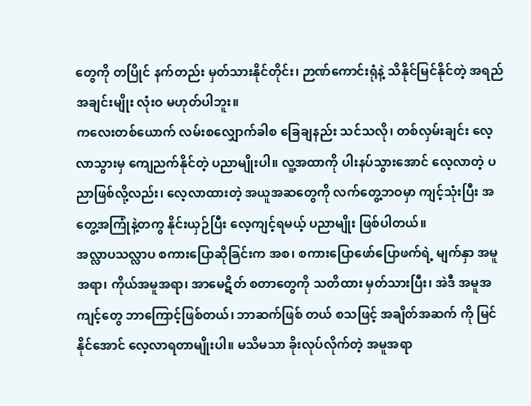တွေကို တပြိုင် နက်တည်း မှတ်သားနိုင်တိုင်း၊ ဉာဏ်ကောင်းရုံနဲ့ သိနိုင်မြင်နိုင်တဲ့ အရည်အချင်းမျိုး လုံးဝ မဟုတ်ပါဘူး။
ကလေးတစ်ယောက် လမ်းစလျှောက်ခါစ ခြေချနည်း သင်သလို၊ တစ်လှမ်းချင်း လေ့လာသွားမှ ကျေညက်နိုင်တဲ့ ပညာမျိုးပါ။ လူ့အထာကို ပါးနပ်သွားအောင် လေ့လာတဲ့ ပညာဖြစ်လို့လည်း၊ လေ့လာထားတဲ့ အယူအဆတွေကို လက်တွေ့ဘဝမှာ ကျင့်သုံးပြီး အတွေ့အကြုံနဲ့တကွ နိုင်းယှဉ်ပြီး လေ့ကျင့်ရမယ့် ပညာမျိုး ဖြစ်ပါတယ်။
အလ္လာပသလ္လာပ စကားပြောဆိုခြင်းက အစ၊ စကားပြောဖော်ပြောဖက်ရဲ့ မျက်နှာ အမူအရာ၊ ကိုယ်အမူအရာ၊ အာမေဋိတ် စတာတွေကို သတိထား မှတ်သားပြီး၊ အဲဒီ အမူအကျင့်တွေ ဘာကြောင့်ဖြစ်တယ်၊ ဘာဆက်ဖြစ် တယ် စသဖြင့် အချိတ်အဆက် ကို မြင်နိုင်အောင် လေ့လာရတာမျိုးပါ။ မသိမသာ ခိုးလုပ်လိုက်တဲ့ အမူအရာ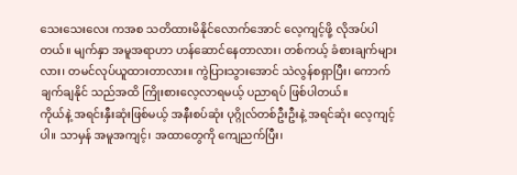သေးသေးလေး ကအစ သတိထားမိနိုင်လောက်အောင် လေ့ကျင့်ဖို့ လိုအပ်ပါတယ်။ မျက်နှာ အမူအရာဟာ ဟန်ဆောင်နေတာလား၊ တစ်ကယ့် ခံစားချက်များလား၊ တမင်လုပ်ယူထားတာလား။ ကွဲပြားသွားအောင် သဲလွန်စရှာပြီး၊ ကောက်ချက်ချနိုင် သည်အထိ ကြိုးစားလေ့လာရမယ့် ပညာရပ် ဖြစ်ပါတယ်။
ကိုယ်နဲ့ အရင်းနှီးဆုံးဖြစ်မယ့် အနီးစပ်ဆုံး ပုဂ္ဂိုလ်တစ်ဦးဦးနဲ့ အရင်ဆုံး လေ့ကျင့်ပါ။ သာမှန် အမူအကျင့်၊ အထာတွေကို ကျေညက်ပြီး၊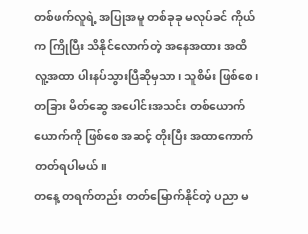တစ်ဖက်လူရဲ့ အပြုအမူ တစ်ခုခု မလုပ်ခင် ကိုယ်က ကြိုပြီး သိနိုင်လောက်တဲ့ အနေအထား အထိ လူ့အထာ ပါးနပ်သွားပြီဆိုမှသာ၊ သူစိမ်း ဖြစ်စေ၊ တခြား မိတ်ဆွေ အပေါင်းအသင်း တစ်ယောက်ယောက်ကို ဖြစ်စေ အဆင့် တိုးပြီး အထာကောက်တတ်ရပါမယ်။
တနေ့ တရက်တည်း တတ်မြောက်နိုင်တဲ့ ပညာ မ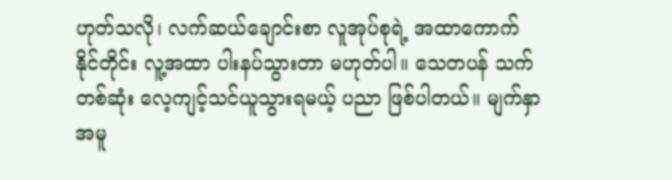ဟုတ်သလို၊ လက်ဆယ်ချောင်းစာ လူအုပ်စုရဲ့ အထာကောက်နိုင်တိုင်း လူ့အထာ ပါးနပ်သွားတာ မဟုတ်ပါ။ သေတပန် သက်တစ်ဆုံး လေ့ကျင့်သင်ယူသွားရမယ့် ပညာ ဖြစ်ပါတယ်။ မျက်နှာ အမူ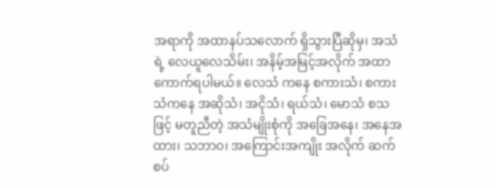အရာကို အထာနပ်သလောက် ရှိသွားပြီဆိုမှ၊ အသံရဲ့ လေယူလေသိမ်း၊ အနိမ့်အမြင့်အလိုက် အထာကောက်ရပါမယ်။ လေသံ ကနေ စကားသံ၊ စကားသံကနေ အဆိုသံ၊ အငိုသံ၊ ရယ်သံ၊ မောသံ စသဖြင့် မတူညီတဲ့ အသံမျိုးစုံကို အခြေအနေ၊ အနေအထား၊ သဘာဝ၊ အကြောင်းအကျိုး အလိုက် ဆက်စပ်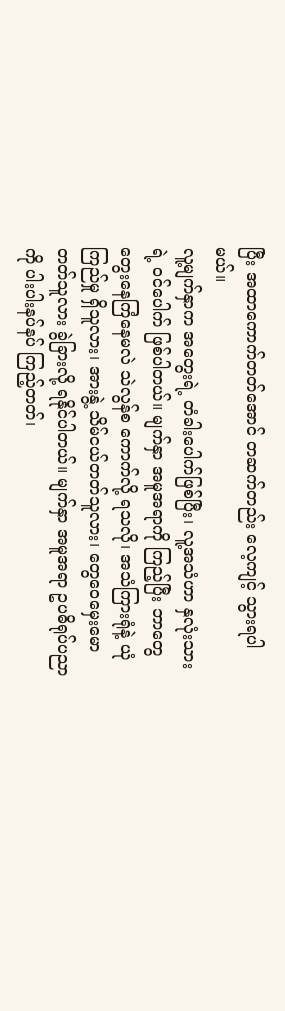ပြီး အထာကောက်တတ်အောင် တဆက်တည်း လေ့ကျင့် သွားရပါမယ်။
လူ့မျက်နှာက အတွေးရဲ့ တံခါးပေါက်ဖြစ်ပြီး၊ လူ့အသံဟာ နှလုံးသားရဲ့ ဝင်ပေါက် ဖြစ်ပါတယ်။ မျက်နှာ အမူအရာကို ကြည့်ပြီး ဘာတွေ တွေးနေကြံနေမလဲ သဲလွန်စ ကောက်လို့ ရသလို၊ အသံကြားရုံနဲ့ ယုံကြည်မှု ရှိသူလား၊ အားနွဲ့ သိမ်ငယ်တတ်သူလား၊ တွေဝေမှေးမောတတ်သူလား ခွဲခြားလို့ ရနိုင်ပါတယ်။ မျက်နှာ အမူအရာ ဥပဓိရုပ်ပညာကို ပါးပါးနပ်နပ် ကြည့်တတ်၊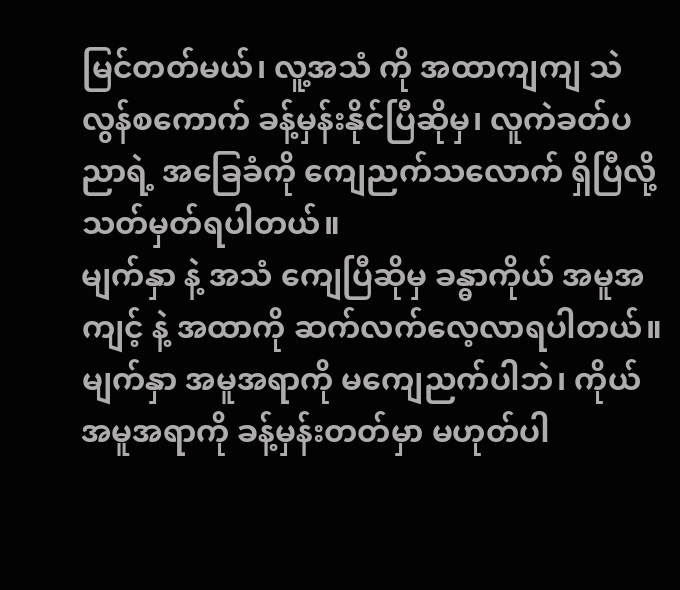မြင်တတ်မယ်၊ လူ့အသံ ကို အထာကျကျ သဲလွန်စကောက် ခန့်မှန်းနိုင်ပြီဆိုမှ၊ လူကဲခတ်ပညာရဲ့ အခြေခံကို ကျေညက်သလောက် ရှိပြီလို့ သတ်မှတ်ရပါတယ်။
မျက်နှာ နဲ့ အသံ ကျေပြီဆိုမှ ခန္ဓာကိုယ် အမူအကျင့် နဲ့ အထာကို ဆက်လက်လေ့လာရပါတယ်။ မျက်နှာ အမူအရာကို မကျေညက်ပါဘဲ၊ ကိုယ်အမူအရာကို ခန့်မှန်းတတ်မှာ မဟုတ်ပါ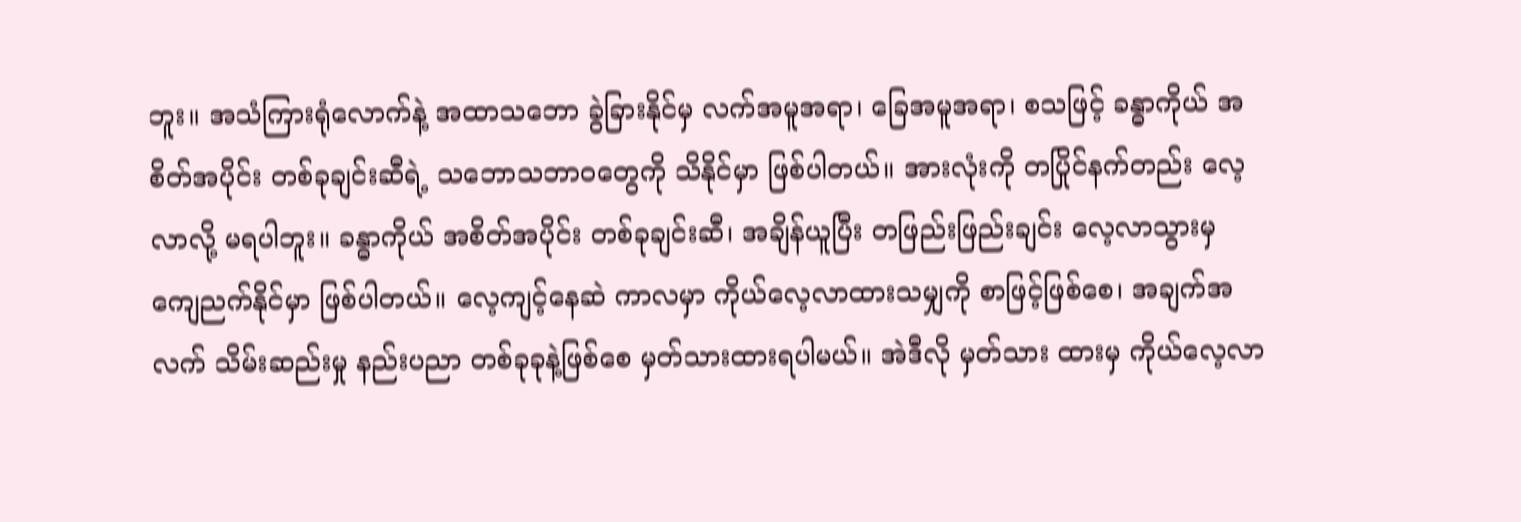ဘူး။ အသံကြားရုံလောက်နဲ့ အထာသဘော ခွဲခြားနိုင်မှ လက်အမူအရာ၊ ခြေအမူအရာ၊ စသဖြင့် ခန္ဓာကိုယ် အစိတ်အပိုင်း တစ်ခုချင်းဆီရဲ့ သဘောသဘာဝတွေကို သိနိုင်မှာ ဖြစ်ပါတယ်။ အားလုံးကို တပြိုင်နက်တည်း လေ့လာလို့ မရပါဘူး။ ခန္ဓာကိုယ် အစိတ်အပိုင်း တစ်ခုချင်းဆီ၊ အချိန်ယူပြီး တဖြည်းဖြည်းချင်း လေ့လာသွားမှ ကျေညက်နိုင်မှာ ဖြစ်ပါတယ်။ လေ့ကျင့်နေဆဲ ကာလမှာ ကိုယ်လေ့လာထားသမျှကို စာဖြင့်ဖြစ်စေ၊ အချက်အလက် သိမ်းဆည်းမှု နည်းပညာ တစ်ခုခုနဲ့ဖြစ်စေ မှတ်သားထားရပါမယ်။ အဲဒီလို မှတ်သား ထားမှ ကိုယ်လေ့လာ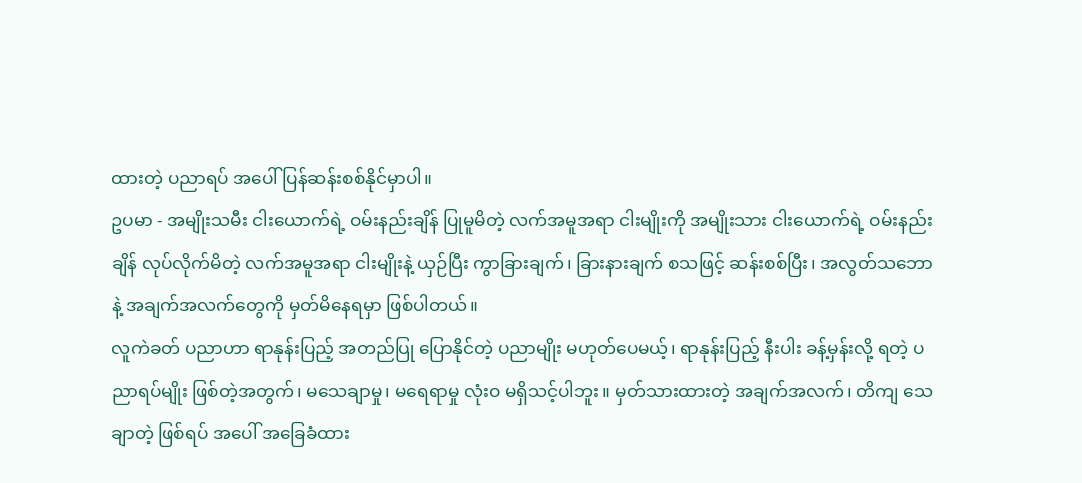ထားတဲ့ ပညာရပ် အပေါ် ပြန်ဆန်းစစ်နိုင်မှာပါ။
ဥပမာ - အမျိုးသမီး ငါးယောက်ရဲ့ ဝမ်းနည်းချိန် ပြုမူမိတဲ့ လက်အမူအရာ ငါးမျိုးကို အမျိုးသား ငါးယောက်ရဲ့ ဝမ်းနည်းချိန် လုပ်လိုက်မိတဲ့ လက်အမူအရာ ငါးမျိုးနဲ့ ယှဉ်ပြီး ကွာခြားချက်၊ ခြားနားချက် စသဖြင့် ဆန်းစစ်ပြီး၊ အလွတ်သဘော နဲ့ အချက်အလက်တွေကို မှတ်မိနေရမှာ ဖြစ်ပါတယ်။
လူကဲခတ် ပညာဟာ ရာနုန်းပြည့် အတည်ပြု ပြောနိုင်တဲ့ ပညာမျိုး မဟုတ်ပေမယ့်၊ ရာနုန်းပြည့် နီးပါး ခန့်မှန်းလို့ ရတဲ့ ပညာရပ်မျိုး ဖြစ်တဲ့အတွက်၊ မသေချာမှု၊ မရေရာမှု လုံးဝ မရှိသင့်ပါဘူး။ မှတ်သားထားတဲ့ အချက်အလက်၊ တိကျ သေချာတဲ့ ဖြစ်ရပ် အပေါ် အခြေခံထား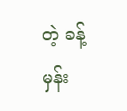တဲ့ ခန့်မှန်း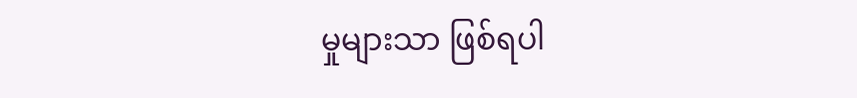မှုများသာ ဖြစ်ရပါ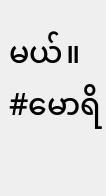မယ်။
#မောရိ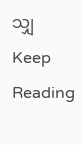သျှ
Keep Reading